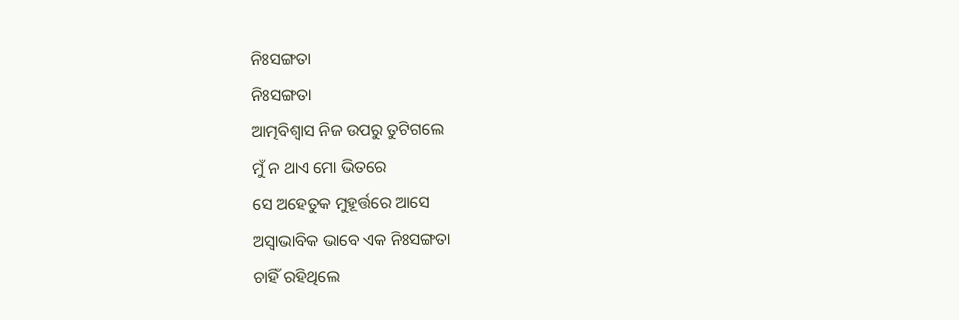ନିଃସଙ୍ଗତା
ନିଃସଙ୍ଗତା
ଆତ୍ମବିଶ୍ୱାସ ନିଜ ଉପରୁ ତୁଟିଗଲେ
ମୁଁ ନ ଥାଏ ମୋ ଭିତରେ
ସେ ଅହେତୁକ ମୁହୂର୍ତ୍ତରେ ଆସେ
ଅସ୍ଵାଭାବିକ ଭାବେ ଏକ ନିଃସଙ୍ଗତା
ଚାହିଁ ରହିଥିଲେ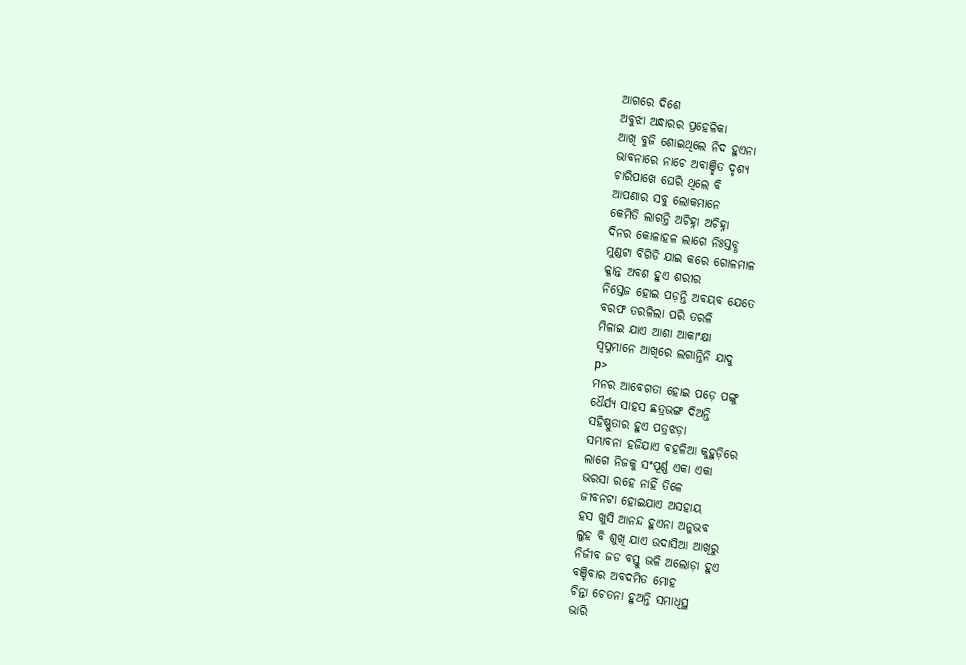ଆଗରେ ଦିଶେ
ଅବୁଝା ଅନ୍ଧାରର ପ୍ରହେଳିକା
ଆଖି ବୁଜି ଶୋଇଥିଲେ ନିଦ ହୁଏନା
ଭାବନାରେ ନାଚେ ଅବାଞ୍ଛିତ ଦୃଶ୍ୟ
ଚାରିପାଖେ ଘେରି ଥିଲେ ବି
ଆପଣାର ସବୁ ଲୋକମାନେ
କେମିତି ଲାଗନ୍ତି ଅଚିହ୍ନା ଅଚିହ୍ନା
ଦିନର କୋଳାହଳ ଲାଗେ ନିଃସ୍ତବ୍ଧ
ମୁଣ୍ଡଟା ବିଗିଡି ଯାଇ କରେ ଗୋଳମାଳ
କ୍ଳାନ୍ତ ଅବଶ ହୁଏ ଶରୀର
ନିସ୍ତେଜ ହୋଇ ପଡ଼ନ୍ତି ଅବୟବ ଯେତେ
ବରଫ ତରଳିଲା ପରି ତରଳି
ମିଳାଇ ଯାଏ ଆଶା ଆକାଂକ୍ଷା
ସ୍ଵପ୍ନମାନେ ଆଖିରେ ଲଗାନ୍ତିନି ଯାଦୁ
p>
ମନର ଆବେଗତା ହୋଇ ପଡ଼େ ପଙ୍ଗୁ
ଧୈର୍ଯ୍ୟ ସାହସ ଛତ୍ରଭଙ୍ଗ ଦିଅନ୍ତି
ସହିଷ୍ଣୁତାର ହୁଏ ପତ୍ରଝଡ଼ା
ସମ୍ଭାବନା ହଜିଯାଏ ବହଳିଆ କୁହୁଡ଼ିରେ
ଲାଗେ ନିଜକୁ ସଂପୂର୍ଣ୍ଣ ଏକା ଏକା
ଭରସା ରହେ ନାହିଁ ତିଳେ
ଜୀବନଟା ହୋଇଯାଏ ଅସହାୟ
ହସ ଖୁସି ଆନନ୍ଦ ହୁଏନା ଅନୁଭବ
ଲୁହ ବି ଶୁଖି ଯାଏ ଉଦାସିଆ ଆଖିରୁ
ନିର୍ଜୀବ ଜଡ ବସ୍ତୁ ଭଳି ଅଲୋଡ଼ା ହୁଏ
ବଞ୍ଚିବାର ଅବଦମିତ ମୋହ
ଚିନ୍ତା ଚେତନା ହୁଅନ୍ତି ସମାଧିସ୍ଥ
ଭାରି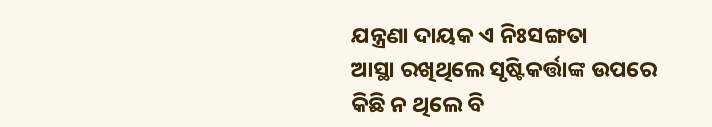ଯନ୍ତ୍ରଣା ଦାୟକ ଏ ନିଃସଙ୍ଗତା
ଆସ୍ଥା ରଖିଥିଲେ ସୃଷ୍ଟିକର୍ତ୍ତାଙ୍କ ଉପରେ
କିଛି ନ ଥିଲେ ବି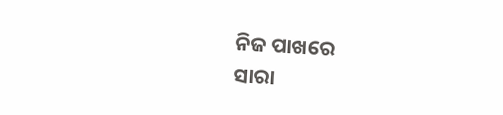ନିଜ ପାଖରେ
ସାରା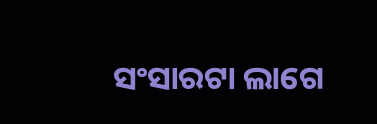ସଂସାରଟା ଲାଗେ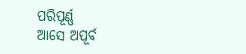ପରିପୂର୍ଣ୍ଣ
ଆସେ ଅପୂର୍ବ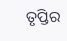ତୃପ୍ତିର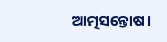ଆତ୍ମସନ୍ତୋଷ।